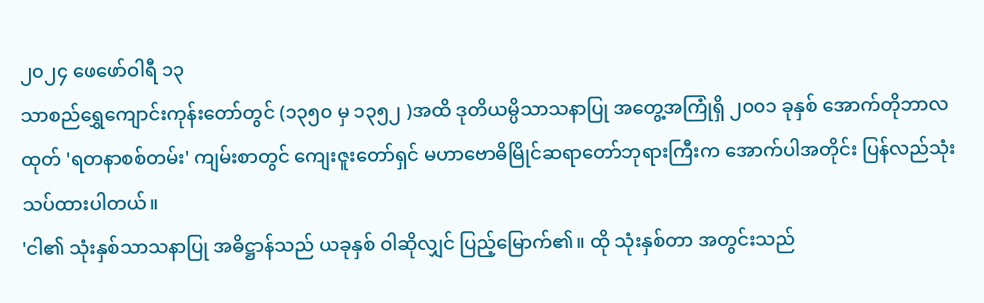၂၀၂၄ ဖေဖော်ဝါရီ ၁၃
သာစည်ရွှေကျောင်းကုန်းတော်တွင် (၁၃၅၀ မှ ၁၃၅၂ )အထိ ဒုတိယမ္ပိသာသနာပြု အတွေ့အကြုံရှိ ၂၀၀၁ ခုနှစ် အောက်တိုဘာလထုတ် 'ရတနာစစ်တမ်း' ကျမ်းစာတွင် ကျေးဇူးတော်ရှင် မဟာဗောဓိမြိုင်ဆရာတော်ဘုရားကြီးက အောက်ပါအတိုင်း ပြန်လည်သုံးသပ်ထားပါတယ်။
'ငါ၏ သုံးနှစ်သာသနာပြု အဓိဋ္ဌာန်သည် ယခုနှစ် ဝါဆိုလျှင် ပြည့်မြောက်၏။ ထို သုံးနှစ်တာ အတွင်းသည်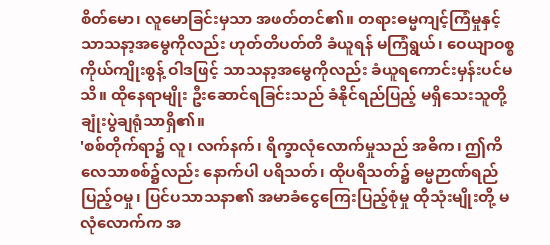စိတ်မော၊ လူမောခြင်းမှသာ အဖတ်တင်၏။ တရားဓမ္မကျင့်ကြံမှုနှင့် သာသနာ့အမွေကိုလည်း ဟုတ်တိပတ်တိ ခံယူရန် မကြံရွယ်၊ ဝေယျာဝစ္စကိုယ်ကျိုးစွန့် ဝါဒဖြင့် သာသနာ့အမွေကိုလည်း ခံယူရကောင်းမှန်းပင်မသိ။ ထိုနေရာမျိုး ဦးဆောင်ရခြင်းသည် ခံနိုင်ရည်ပြည့် မရှိသေးသူတို့ ချုံးပွဲချရုံသာရှိ၏။
'စစ်တိုက်ရာ၌ လူ၊ လက်နက်၊ ရိက္ခာလုံလောက်မှုသည် အဓိက၊ ဤကိလေသာစစ်၌လည်း နောက်ပါ ပရိသတ်၊ ထိုပရိသတ်၌ ဓမ္မဉာဏ်ရည်ပြည့်ဝမှု၊ ပြင်ပသာသနာ၏ အမာခံငွေကြေးပြည့်စုံမှု ထိုသုံးမျိုးတို့ မလုံလောက်က အ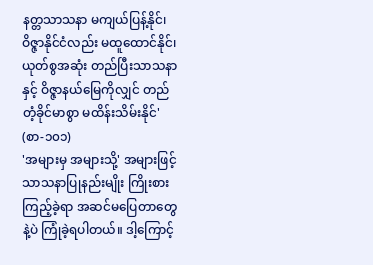နတ္တသာသနာ မကျယ်ပြန့်နိုင်၊ ဝိဇ္ဇာနိုင်ငံလည်း မထူထောင်နိုင်၊ ယုတ်စွအဆုံး တည်ပြီးသာသနာနှင့် ဝိဇ္ဇာနယ်မြေကိုလျှင် တည်တံ့ခိုင်မာစွာ မထိန်းသိမ်းနိုင်' (စာ-၁၀၁)
'အများမှ အများသို့' အများဖြင့် သာသနာပြုနည်းမျိုး ကြိုးစားကြည့်ခဲ့ရာ အဆင်မပြေတာတွေနဲ့ပဲ ကြုံခဲ့ရပါတယ်။ ဒါ့ကြောင့်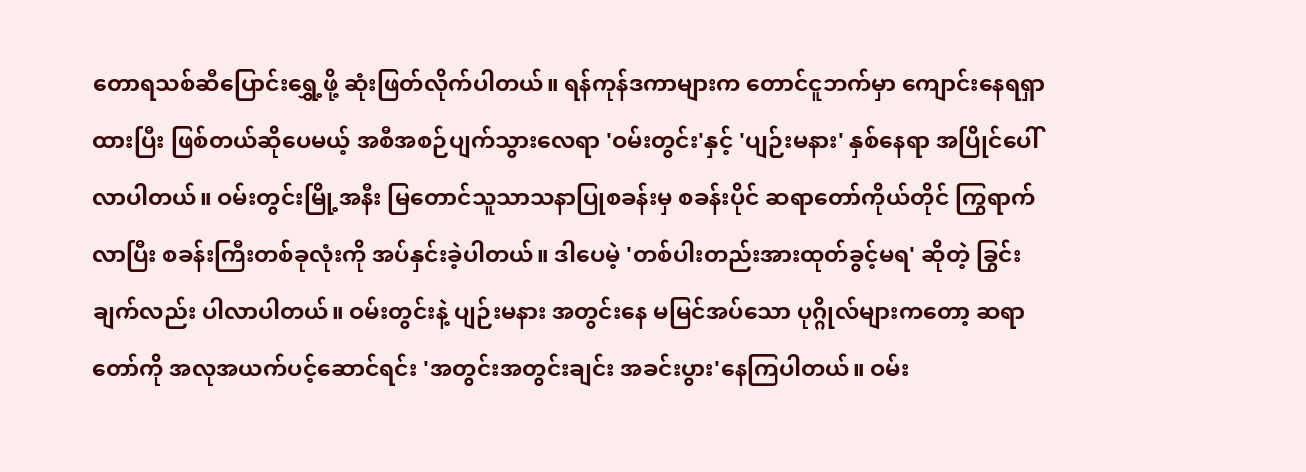တောရသစ်ဆီပြောင်းရွှေ့ဖို့ ဆုံးဖြတ်လိုက်ပါတယ်။ ရန်ကုန်ဒကာများက တောင်ငူဘက်မှာ ကျောင်းနေရရှာထားပြီး ဖြစ်တယ်ဆိုပေမယ့် အစီအစဉ်ပျက်သွားလေရာ 'ဝမ်းတွင်း'နှင့် 'ပျဉ်းမနား' နှစ်နေရာ အပြိုင်ပေါ်လာပါတယ်။ ဝမ်းတွင်းမြို့အနီး မြတောင်သူသာသနာပြုစခန်းမှ စခန်းပိုင် ဆရာတော်ကိုယ်တိုင် ကြွရာက်လာပြီး စခန်းကြီးတစ်ခုလုံးကို အပ်နှင်းခဲ့ပါတယ်။ ဒါပေမဲ့ 'တစ်ပါးတည်းအားထုတ်ခွင့်မရ' ဆိုတဲ့ ခြွင်းချက်လည်း ပါလာပါတယ်။ ဝမ်းတွင်းနဲ့ ပျဉ်းမနား အတွင်းနေ မမြင်အပ်သော ပုဂ္ဂိုလ်များကတော့ ဆရာတော်ကို အလုအယက်ပင့်ဆောင်ရင်း 'အတွင်းအတွင်းချင်း အခင်းပွား'နေကြပါတယ်။ ဝမ်း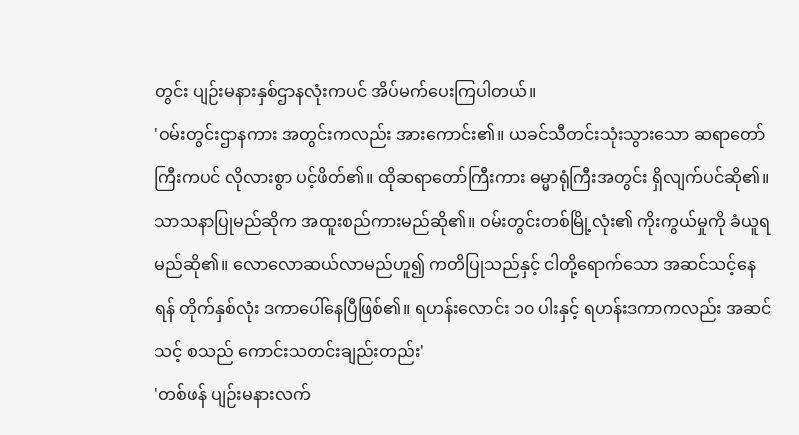တွင်း ပျဉ်းမနားနှစ်ဌာနလုံးကပင် အိပ်မက်ပေးကြပါတယ်။
'ဝမ်းတွင်းဌာနကား အတွင်းကလည်း အားကောင်း၏။ ယခင်သီတင်းသုံးသွားသော ဆရာတော်ကြီးကပင် လိုလားစွာ ပင့်ဖိတ်၏။ ထိုဆရာတော်ကြီးကား ဓမ္မာရုံကြီးအတွင်း ရှိလျက်ပင်ဆို၏။ သာသနာပြုမည်ဆိုက အထူးစည်ကားမည်ဆို၏။ ဝမ်းတွင်းတစ်မြို့လုံး၏ ကိုးကွယ်မှုကို ခံယူရမည်ဆို၏။ လောလောဆယ်လာမည်ဟူ၍ ကတိပြုသည်နှင့် ငါတို့ရောက်သော အဆင်သင့်နေရန် တိုက်နှစ်လုံး ဒကာပေါ်နေပြီဖြစ်၏။ ရဟန်းလောင်း ၁၀ ပါးနှင့် ရဟန်းဒကာကလည်း အဆင်သင့် စသည် ကောင်းသတင်းချည်းတည်း'
'တစ်ဖန် ပျဉ်းမနားလက်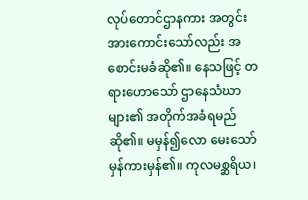လုပ်တောင်ဌာနကား အတွင်းအားကောင်းသော်လည်း အစောင်းမခံဆို၏။ နေသဖြင့် တရားဟောသော် ဌာနေသံဃာများ၏ အတိုက်အခံရမည်ဆို၏။ မမှန်၍လော မေးသော် မှန်ကားမှန်၏။ ကုလမစ္ဆရိယ၊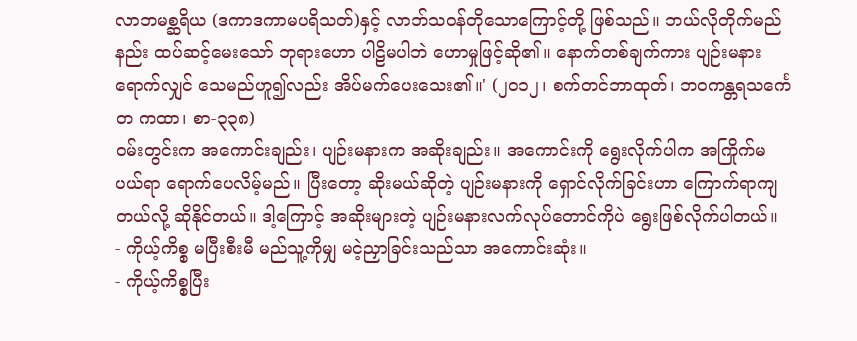လာဘမစ္ဆရိယ (ဒကာဒကာမပရိသတ်)နှင့် လာဘ်သဝန်တိုသောကြောင့်တို့ ဖြစ်သည်။ ဘယ်လိုတိုက်မည်နည်း ထပ်ဆင့်မေးသော် ဘုရားဟော ပါဠိမပါဘဲ ဟောမှုဖြင့်ဆို၏။ နောက်တစ်ချက်ကား ပျဉ်းမနားရောက်လျှင် သေမည်ဟူ၍လည်း အိပ်မက်ပေးသေး၏။' (၂၀၁၂၊ စက်တင်ဘာထုတ်၊ ဘဝကန္တရသင်္ကေတ ကထာ၊ စာ-၃၃၈)
ဝမ်းတွင်းက အကောင်းချည်း၊ ပျဉ်းမနားက အဆိုးချည်း။ အကောင်းကို ရွေးလိုက်ပါက အကြိုက်မပယ်ရာ ရောက်ပေလိမ့်မည်။ ပြီးတော့ ဆိုးမယ်ဆိုတဲ့ ပျဉ်းမနားကို ရှောင်လိုက်ခြင်းဟာ ကြောက်ရာကျတယ်လို့ ဆိုနိုင်တယ်။ ဒါ့ကြောင့် အဆိုးများတဲ့ ပျဉ်းမနားလက်လုပ်တောင်ကိုပဲ ရွေးဖြစ်လိုက်ပါတယ်။
- ကိုယ့်ကိစ္စ မပြီးစီးမီ မည်သူ့ကိုမျှ မငဲ့ညှာခြင်းသည်သာ အကောင်းဆုံး။
- ကိုယ့်ကိစ္စပြီး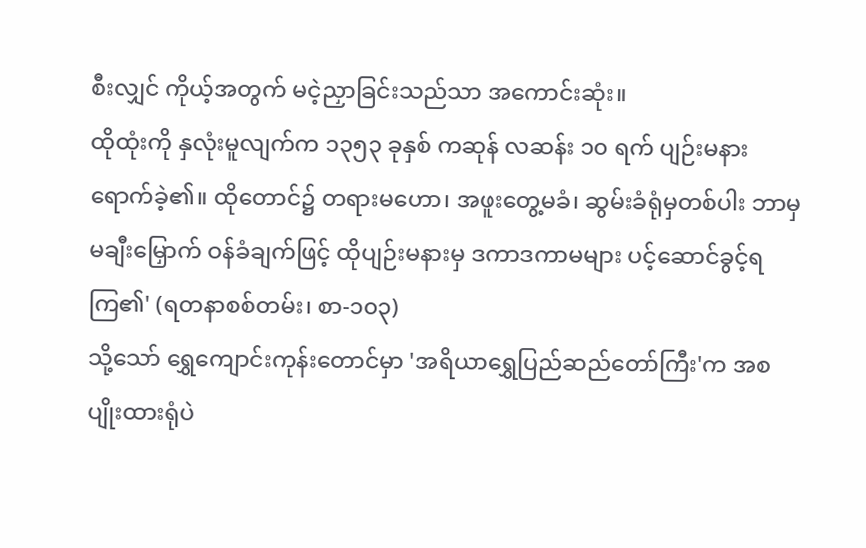စီးလျှင် ကိုယ့်အတွက် မငဲ့ညှာခြင်းသည်သာ အကောင်းဆုံး။
ထိုထုံးကို နှလုံးမူလျက်က ၁၃၅၃ ခုနှစ် ကဆုန် လဆန်း ၁၀ ရက် ပျဉ်းမနားရောက်ခဲ့၏။ ထိုတောင်၌ တရားမဟော၊ အဖူးတွေ့မခံ၊ ဆွမ်းခံရုံမှတစ်ပါး ဘာမှမချီးမြှောက် ဝန်ခံချက်ဖြင့် ထိုပျဉ်းမနားမှ ဒကာဒကာမများ ပင့်ဆောင်ခွင့်ရကြ၏' (ရတနာစစ်တမ်း၊ စာ-၁၀၃)
သို့သော် ရွှေကျောင်းကုန်းတောင်မှာ 'အရိယာရွှေပြည်ဆည်တော်ကြီး'က အစပျိုးထားရုံပဲ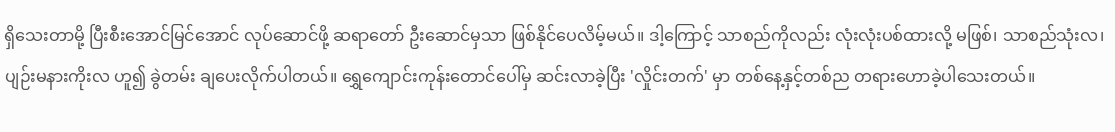ရှိသေးတာမို့ ပြီးစီးအောင်မြင်အောင် လုပ်ဆောင်ဖို့ ဆရာတော် ဦးဆောင်မှသာ ဖြစ်နိုင်ပေလိမ့်မယ်။ ဒါ့ကြောင့် သာစည်ကိုလည်း လုံးလုံးပစ်ထားလို့ မဖြစ်၊ သာစည်သုံးလ၊ ပျဉ်းမနားကိုးလ ဟူ၍ ခွဲတမ်း ချပေးလိုက်ပါတယ်။ ရွှေကျောင်းကုန်းတောင်ပေါ်မှ ဆင်းလာခဲ့ပြီး 'လှိုင်းတက်' မှာ တစ်နေ့နှင့်တစ်ည တရားဟောခဲ့ပါသေးတယ်။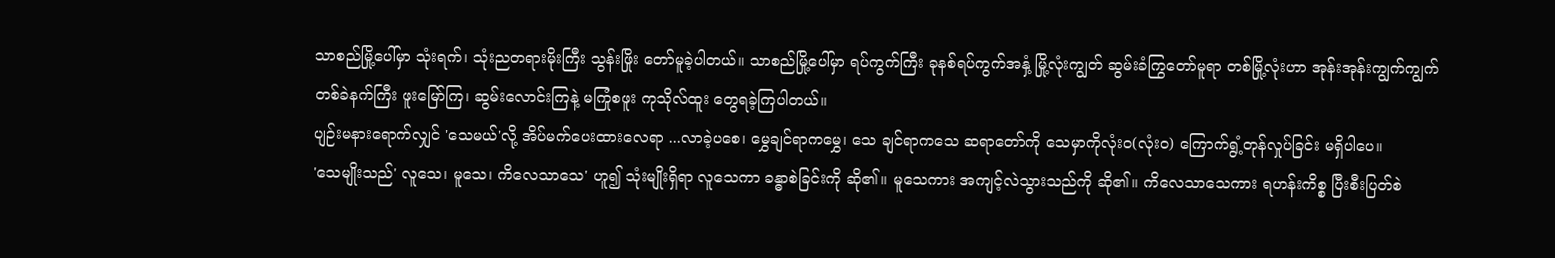သာစည်မြို့ပေါ်မှာ သုံးရက်၊ သုံးညတရားမိုးကြီး သွန်းဖြိုး တော်မူခဲ့ပါတယ်။ သာစည်မြို့ပေါ်မှာ ရပ်ကွက်ကြီး ခုနစ်ရပ်ကွက်အနှံ့ မြို့လုံးကျွတ် ဆွမ်းခံကြွတော်မူရာ တစ်မြို့လုံးဟာ အုန်းအုန်းကျွက်ကျွက် တစ်ခဲနက်ကြီး ဖူးမြော်ကြ၊ ဆွမ်းလောင်းကြနဲ့ မကြုံစဖူး ကုသိုလ်ထူး တွေရခဲ့ကြပါတယ်။
ပျဉ်းမနားရောက်လျှင် 'သေမယ်'လို့ အိပ်မက်ပေးထားလေရာ ...လာခဲ့ပစေ၊ မွှေချင်ရာကမွှေ၊ သေ ချင်ရာကသေ ဆရာတော်ကို သေမှာကိုလုံးဝ(လုံးဝ) ကြောက်ရွံ့တုန်လှုပ်ခြင်း မရှိပါပေ။
'သေမျိုးသည်' လူသေ၊ မူသေ၊ ကိလေသာသေ' ဟူ၍ သုံးမျိုးရှိရာ လူသေကာ ခန္ဓာစဲခြင်းကို ဆို၏။ မူသေကား အကျင့်လဲသွားသည်ကို ဆို၏။ ကိလေသာသေကား ရဟန်းကိစ္စ ပြီးစီးပြတ်စဲ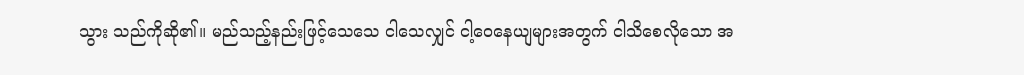သွား သည်ကိုဆို၏။ မည်သည့်နည်းဖြင့်သေသေ ငါသေလျှင် ငါ့ဝေနေယျများအတွက် ငါသိစေလိုသော အ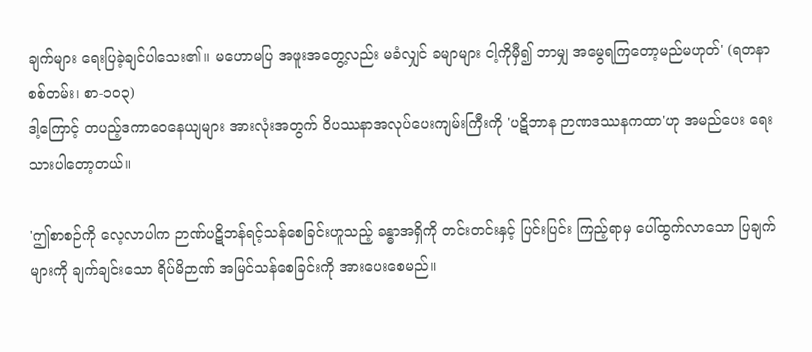ချက်များ ရေးပြခဲ့ချင်ပါသေး၏။ မဟောမပြ အဖူးအတွေ့လည်း မခံလျှင် ခမျာများ ငါ့ကိုမှီ၍ ဘာမျှ အမွေရကြတော့မည်မဟုတ်' (ရတနာ စစ်တမ်း၊ စာ-၁၀၃)
ဒါ့ကြောင့် တပည့်ဒကာဝေနေယျများ အားလုံးအတွက် ဝိပဿနာအလုပ်ပေးကျမ်းကြီးကို 'ပဋိဘာန ဉာဏဒဿနကထာ'ဟု အမည်ပေး ရေးသားပါတော့တယ်။

'ဤစာစဉ်ကို လေ့လာပါက ဉာဏ်ပဋိဘန်ရင့်သန်စေခြင်းဟူသည့် ခန္ဓာအရှိကို တင်းတင်းနှင့် ပြင်းပြင်း ကြည့်ရာမှ ပေါ်ထွက်လာသော ပြချက်များကို ချက်ချင်းသော ရိပ်မိဉာဏ် အမြင်သန်စေခြင်းကို အားပေးစေမည်။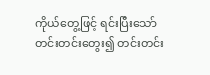ကိုယ်တွေ့ဖြင့် ရင်းပြီးသော် တင်းတင်းတွေး၍ တင်းတင်း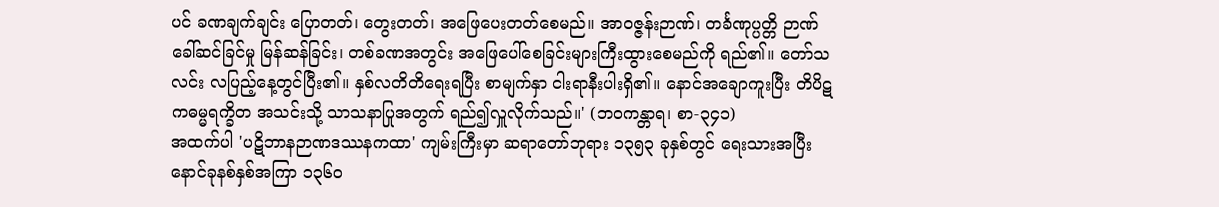ပင် ခဏချက်ချင်း ပြောတတ်၊ တွေးတတ်၊ အဖြေပေးတတ်စေမည်။ အာဝဇ္ဇန်းဉာဏ်၊ တင်္ခဏုပ္ပတ္တိ ဉာဏ်ခေါ်ဆင်ခြင်မှု မြန်ဆန်ခြင်း၊ တစ်ခဏအတွင်း အဖြေပေါ်စေခြင်းများကြီးထွားစေမည်ကို ရည်၏။ တော်သလင်း လပြည့်နေ့တွင်ပြီး၏။ နှစ်လတိတိရေးရပြီး စာမျက်နှာ ငါးရာနီးပါးရှိ၏။ နောင်အချောကူးပြီး တိပိဋကဓမ္မရက္ခိတ အသင်းသို့ သာသနာပြုအတွက် ရည်၍လှူလိုက်သည်။' (ဘဝကန္တာရ၊ စာ-၃၄၁)
အထက်ပါ 'ပဋိဘာနဉာဏဒဿနကထာ' ကျမ်းကြီးမှာ ဆရာတော်ဘုရား ၁၃၅၃ ခုနှစ်တွင် ရေးသားအပြီး နောင်ခုနစ်နှစ်အကြာ ၁၃၆၀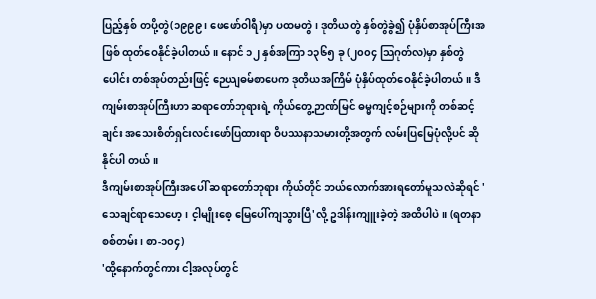ပြည့်နှစ် တပို့တွဲ(၁၉၉၉၊ ဖေဖော်ဝါရီ)မှာ ပထမတွဲ၊ ဒုတိယတွဲ နှစ်တွဲခွဲ၍ ပုံနှိပ်စာအုပ်ကြီးအဖြစ် ထုတ်ဝေနိုင်ခဲ့ပါတယ်။ နောင် ၁၂ နှစ်အကြာ ၁၃၆၅ ခု (၂၀၀၄ သြဂုတ်လ)မှာ နှစ်တွဲပေါင်း တစ်အုပ်တည်းဖြင့် ဉေယျဓမ်စာပေက ဒုတိယအကြိမ် ပုံနှိပ်ထုတ်ဝေနိုင်ခဲ့ပါတယ်။ ဒီကျမ်းစာအုပ်ကြီးဟာ ဆရာတော်ဘုရားရဲ့ ကိုယ်တွေ့ဉာဏ်မြင် ဓမ္မကျင့်စဉ်များကို တစ်ဆင့်ချင်း အသေးစိတ်ရှင်းလင်းဖော်ပြထားရာ ဝိပဿနာသမားတို့အတွက် လမ်းပြမြေပုံလို့ပင် ဆို နိုင်ပါ တယ်။
ဒီကျမ်းစာအုပ်ကြီးအပေါ် ဆရာတော်ဘုရား ကိုယ်တိုင် ဘယ်လောက်အားရတော်မူသလဲဆိုရင် 'သေချင်ရာသေဟေ့၊ င့ါမျိုးစေ့ မြေပေါ်ကျသွားပြီ'လို့ ဥဒါန်းကျူးခဲ့တဲ့ အထိပါပဲ။ (ရတနာ စစ်တမ်း၊ စာ-၁၀၄)
'ထို့နောက်တွင်ကား ငါ့အလုပ်တွင်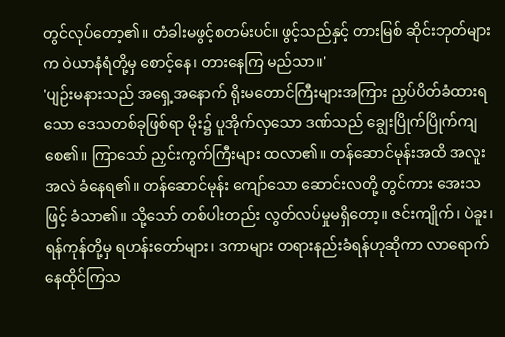တွင်လုပ်တော့၏။ တံခါးမဖွင့်စတမ်းပင်။ ဖွင့်သည်နှင့် တားမြစ် ဆိုင်းဘုတ်များက ဝဲယာနံရံတို့မှ စောင့်နေ၊ တားနေကြ မည်သာ။'
'ပျဉ်းမနားသည် အရှေ့အနောက် ရိုးမတောင်ကြီးများအကြား ညှပ်ပိတ်ခံထားရသော ဒေသတစ်ခုဖြစ်ရာ မိုး၌ ပူအိုက်လှသော ဒဏ်သည် ချွေးပြိုက်ပြိုက်ကျစေ၏။ ကြာသော် ညှင်းကွက်ကြီးများ ထလာ၏။ တန်ဆောင်မုန်းအထိ အလူးအလဲ ခံနေရ၏။ တန်ဆောင်မုန်း ကျော်သော ဆောင်းလတို့ တွင်ကား အေးသဖြင့် ခံသာ၏။ သို့သော် တစ်ပါးတည်း လွတ်လပ်မှုမရှိတော့။ ဇင်းကျိုက်၊ ပဲခူး၊ ရန်ကုန်တို့မှ ရဟန်းတော်များ၊ ဒကာများ တရားနည်းခံရန်ဟုဆိုကာ လာရောက်နေထိုင်ကြသ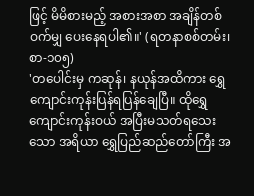ဖြင့် မိမိစားမည့် အစားအစာ အချိန်တစ်ဝက်မျှ ပေးနေရပါ၏။' (ရတနာစစ်တမ်း၊ စာ-၁၀၅)
'တပေါင်းမှ ကဆုန်၊ နယုန်အထိကား ရွှေကျောင်းကုန်းပြန်ရပြန်ချေပြီ။ ထိုရွှေကျောင်းကုန်းဝယ် အပြီးမသတ်ရသေးသော အရိယာ ရွှေပြည်ဆည်တော်ကြီး အ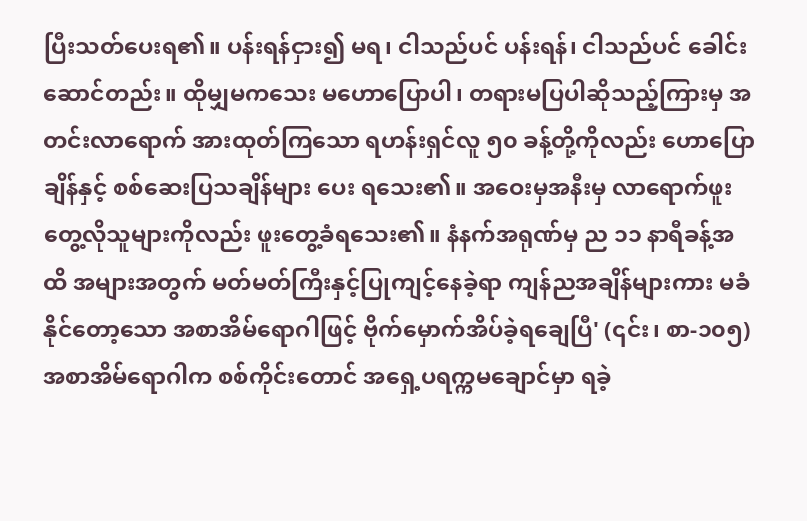ပြီးသတ်ပေးရ၏။ ပန်းရန်ငှား၍ မရ၊ ငါသည်ပင် ပန်းရန်၊ ငါသည်ပင် ခေါင်းဆောင်တည်း။ ထိုမျှမကသေး မဟောပြောပါ၊ တရားမပြပါဆိုသည့်ကြားမှ အတင်းလာရောက် အားထုတ်ကြသော ရဟန်းရှင်လူ ၅၀ ခန့်တို့ကိုလည်း ဟောပြောချိန်နှင့် စစ်ဆေးပြသချိန်များ ပေး ရသေး၏။ အဝေးမှအနီးမှ လာရောက်ဖူးတွေ့လိုသူများကိုလည်း ဖူးတွေ့ခံရသေး၏။ နံနက်အရုဏ်မှ ည ၁၁ နာရီခန့်အထိ အများအတွက် မတ်မတ်ကြီးနှင့်ပြုကျင့်နေခဲ့ရာ ကျန်ညအချိန်များကား မခံနိုင်တော့သော အစာအိမ်ရောဂါဖြင့် ဗိုက်မှောက်အိပ်ခဲ့ရချေပြီ' (၎င်း၊ စာ-၁၀၅)
အစာအိမ်ရောဂါက စစ်ကိုင်းတောင် အရှေ့ပရက္ကမချောင်မှာ ရခဲ့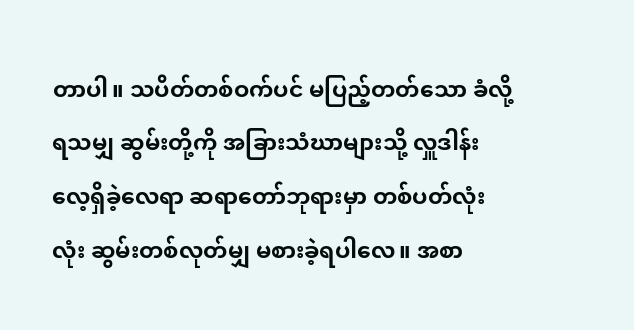တာပါ။ သပိတ်တစ်ဝက်ပင် မပြည့်တတ်သော ခံလို့ရသမျှ ဆွမ်းတို့ကို အခြားသံဃာများသို့ လှူဒါန်းလေ့ရှိခဲ့လေရာ ဆရာတော်ဘုရားမှာ တစ်ပတ်လုံးလုံး ဆွမ်းတစ်လုတ်မျှ မစားခဲ့ရပါလေ။ အစာ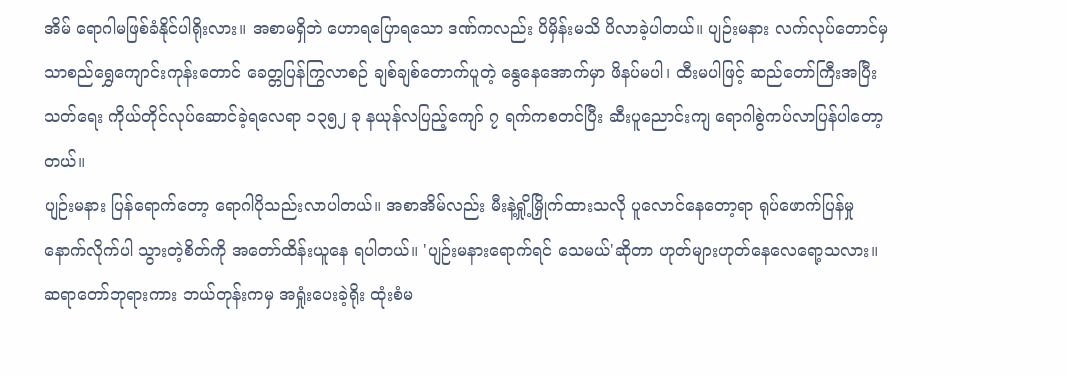အိမ် ရောဂါမဖြစ်ခံနိုင်ပါရိုးလား။ အစာမရှိဘဲ ဟောရပြောရသော ဒဏ်ကလည်း ပိမှိန်းမသိ ပိလာခဲ့ပါတယ်။ ပျဉ်းမနား လက်လုပ်တောင်မှ သာစည်ရွှေကျောင်းကုန်းတောင် ခေတ္တပြန်ကြွလာစဉ် ချစ်ချစ်တောက်ပူတဲ့ နွေနေအောက်မှာ ဖိနပ်မပါ၊ ထီးမပါဖြင့် ဆည်တော်ကြီးအပြီးသတ်ရေး ကိုယ်တိုင်လုပ်ဆောင်ခဲ့ရလေရာ ၁၃၅၂ ခု နယုန်လပြည့်ကျော် ၇ ရက်ကစတင်ပြီး ဆီးပူညောင်းကျ ရောဂါစွဲကပ်လာပြန်ပါတော့တယ်။
ပျဉ်းမနား ပြန်ရောက်တော့ ရောဂါပိုသည်းလာပါတယ်။ အစာအိမ်လည်း မီးနဲ့ရှို့မြှိုက်ထားသလို ပူလောင်နေတော့ရာ ရုပ်ဖောက်ပြန်မှု နောက်လိုက်ပါ သွားတဲ့စိတ်ကို အတော်ထိန်းယူနေ ရပါတယ်။ 'ပျဉ်းမနားရောက်ရင် သေမယ်'ဆိုတာ ဟုတ်များဟုတ်နေလေရော့သလား။ ဆရာတော်ဘုရားကား ဘယ်တုန်းကမှ အရှုံးပေးခဲ့ရိုး ထုံးစံမ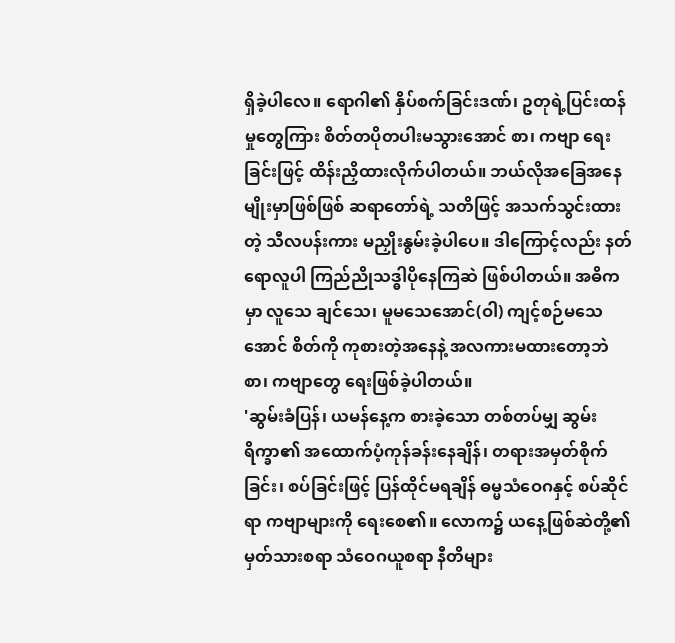ရှိခဲ့ပါလေ။ ရောဂါ၏ နှိပ်စက်ခြင်းဒဏ်၊ ဥတုရဲ့ပြင်းထန်မှုတွေကြား စိတ်တပိုတပါးမသွားအောင် စာ၊ ကဗျာ ရေးခြင်းဖြင့် ထိန်းညှိထားလိုက်ပါတယ်။ ဘယ်လိုအခြေအနေမျိုးမှာဖြစ်ဖြစ် ဆရာတော်ရဲ့ သတိဖြင့် အသက်သွင်းထားတဲ့ သီလပန်းကား မညှိုးနွမ်းခဲ့ပါပေ။ ဒါကြောင့်လည်း နတ်ရောလူပါ ကြည်ညိုသဒ္ဓါပိုနေကြဆဲ ဖြစ်ပါတယ်။ အဓိကမှာ လူသေ ချင်သေ၊ မူမသေအောင်(ဝါ) ကျင့်စဉ်မသေအောင် စိတ်ကို ကုစားတဲ့အနေနဲ့ အလကားမထားတော့ဘဲ စာ၊ ကဗျာတွေ ရေးဖြစ်ခဲ့ပါတယ်။
'ဆွမ်းခံပြန်၊ ယမန်နေ့က စားခဲ့သော တစ်တပ်မျှ ဆွမ်းရိက္ခာ၏ အထောက်ပံ့ကုန်ခန်းနေချိန်၊ တရားအမှတ်စိုက်ခြင်း၊ စပ်ခြင်းဖြင့် ပြန်ထိုင်မရချိန် ဓမ္မသံဝေဂနှင့် စပ်ဆိုင်ရာ ကဗျာများကို ရေးစေ၏။ လောက၌ ယနေ့ဖြစ်ဆဲတို့၏ မှတ်သားစရာ သံဝေဂယူစရာ နီတိများ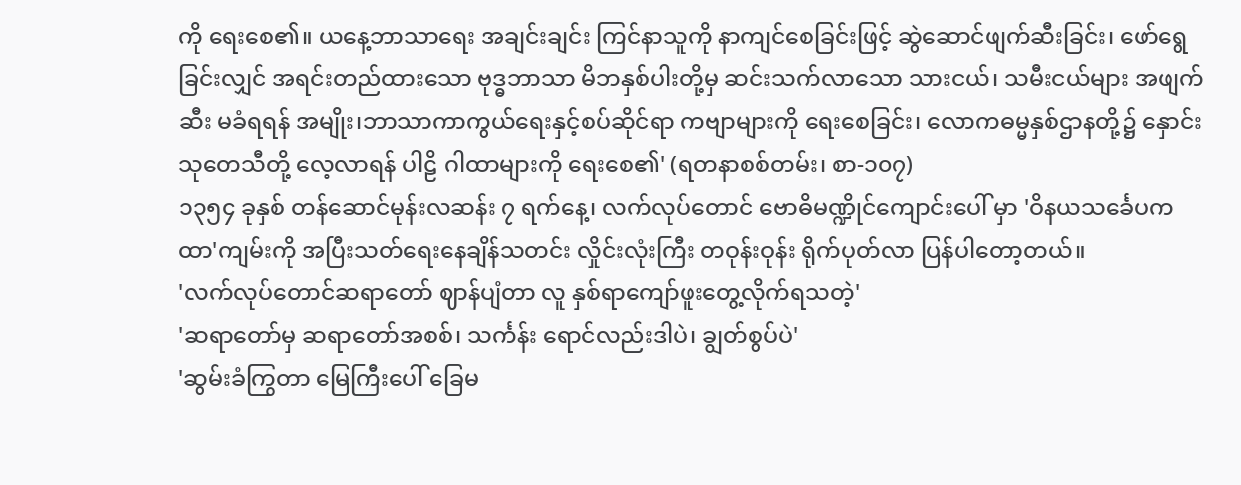ကို ရေးစေ၏။ ယနေ့ဘာသာရေး အချင်းချင်း ကြင်နာသူကို နာကျင်စေခြင်းဖြင့် ဆွဲဆောင်ဖျက်ဆီးခြင်း၊ ဖော်ရွေခြင်းလျှင် အရင်းတည်ထားသော ဗုဒ္ဓဘာသာ မိဘနှစ်ပါးတို့မှ ဆင်းသက်လာသော သားငယ်၊ သမီးငယ်များ အဖျက်ဆီး မခံရရန် အမျိုး၊ဘာသာကာကွယ်ရေးနှင့်စပ်ဆိုင်ရာ ကဗျာများကို ရေးစေခြင်း၊ လောကဓမ္မနှစ်ဌာနတို့၌ နှောင်းသုတေသီတို့ လေ့လာရန် ပါဠိ ဂါထာများကို ရေးစေ၏' (ရတနာစစ်တမ်း၊ စာ-၁၀၇)
၁၃၅၄ ခုနှစ် တန်ဆောင်မုန်းလဆန်း ၇ ရက်နေ့၊ လက်လုပ်တောင် ဗောဓိမဏ္ဍိုင်ကျောင်းပေါ် မှာ 'ဝိနယသင်္ခေပကထာ'ကျမ်းကို အပြီးသတ်ရေးနေချိန်သတင်း လှိုင်းလုံးကြီး တဝုန်းဝုန်း ရိုက်ပုတ်လာ ပြန်ပါတော့တယ်။
'လက်လုပ်တောင်ဆရာတော် ဈာန်ပျံတာ လူ နှစ်ရာကျော်ဖူးတွေ့လိုက်ရသတဲ့'
'ဆရာတော်မှ ဆရာတော်အစစ်၊ သင်္ကန်း ရောင်လည်းဒါပဲ၊ ချွတ်စွပ်ပဲ'
'ဆွမ်းခံကြွတာ မြေကြီးပေါ် ခြေမ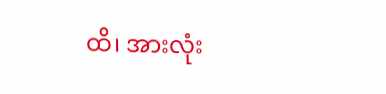ထိ၊ အားလုံး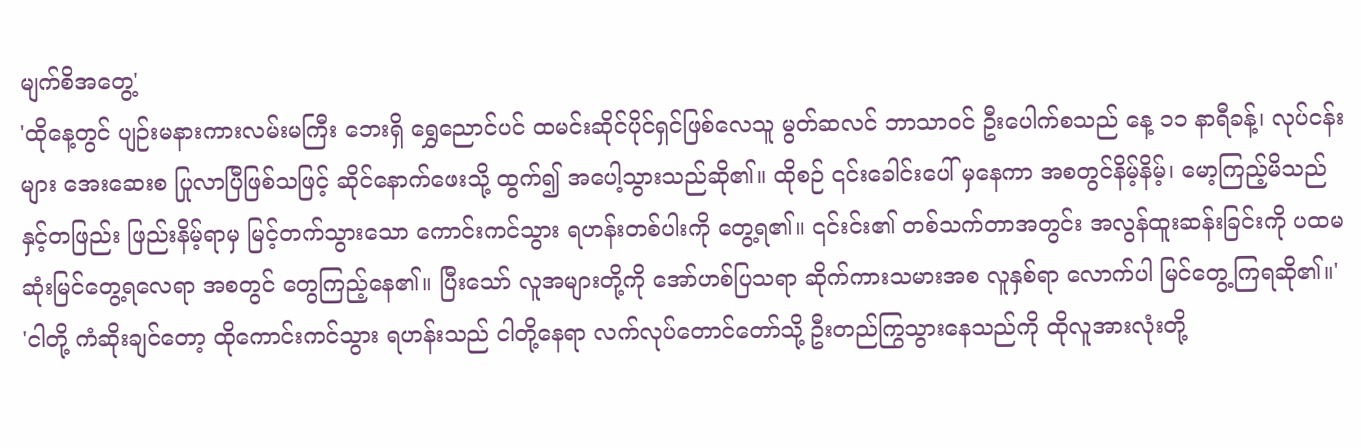မျက်စိအတွေ့'
'ထိုနေ့တွင် ပျဉ်းမနားကားလမ်းမကြီး ဘေးရှိ ရွှေညောင်ပင် ထမင်းဆိုင်ပိုင်ရှင်ဖြစ်လေသူ မွတ်ဆလင် ဘာသာဝင် ဦးပေါက်စသည် နေ့ ၁၁ နာရီခန့်၊ လုပ်ငန်းများ အေးဆေးစ ပြုလာပြီဖြစ်သဖြင့် ဆိုင်နောက်ဖေးသို့ ထွက်၍ အပေါ့သွားသည်ဆို၏။ ထိုစဉ် ၎င်းခေါင်းပေါ် မှနေကာ အစတွင်နိမ့်နိမ့်၊ မော့ကြည့်မိသည်နှင့်တဖြည်း ဖြည်းနိမ့်ရာမှ မြင့်တက်သွားသော ကောင်းကင်သွား ရဟန်းတစ်ပါးကို တွေ့ရ၏။ ၎င်းင်း၏ တစ်သက်တာအတွင်း အလွန်ထူးဆန်းခြင်းကို ပထမဆုံးမြင်တွေ့ရလေရာ အစတွင် တွေကြည့်နေ၏။ ပြီးသော် လူအများတို့ကို အော်ဟစ်ပြသရာ ဆိုက်ကားသမားအစ လူနှစ်ရာ လောက်ပါ မြင်တွေ့ကြရဆို၏။'
'ငါတို့ ကံဆိုးချင်တော့ ထိုကောင်းကင်သွား ရဟန်းသည် ငါတို့နေရာ လက်လုပ်တောင်တော်သို့ ဦးတည်ကြွသွားနေသည်ကို ထိုလူအားလုံးတို့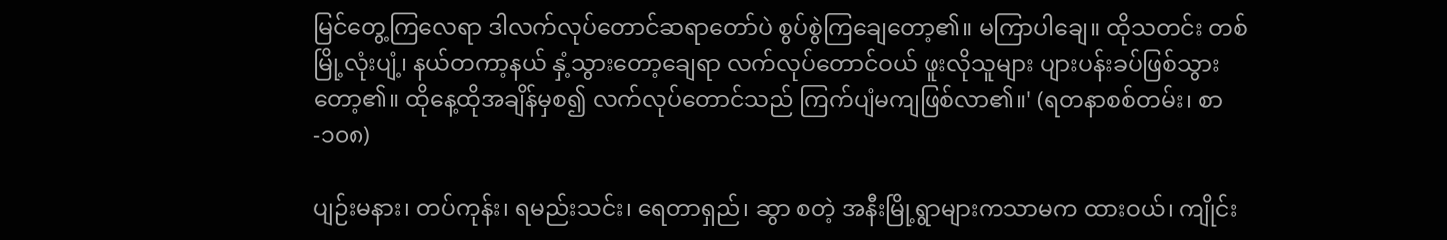မြင်တွေ့ကြလေရာ ဒါလက်လုပ်တောင်ဆရာတော်ပဲ စွပ်စွဲကြချေတော့၏။ မကြာပါချေ။ ထိုသတင်း တစ်မြို့လုံးပျံ့၊ နယ်တကာ့နယ် နှံ့သွားတော့ချေရာ လက်လုပ်တောင်ဝယ် ဖူးလိုသူများ ပျားပန်းခပ်ဖြစ်သွားတော့၏။ ထိုနေ့ထိုအချိန်မှစ၍ လက်လုပ်တောင်သည် ကြက်ပျံမကျဖြစ်လာ၏။' (ရတနာစစ်တမ်း၊ စာ-၁၀၈)

ပျဉ်းမနား၊ တပ်ကုန်း၊ ရမည်းသင်း၊ ရေတာရှည်၊ ဆွာ စတဲ့ အနီးမြို့ရွာများကသာမက ထားဝယ်၊ ကျိုင်း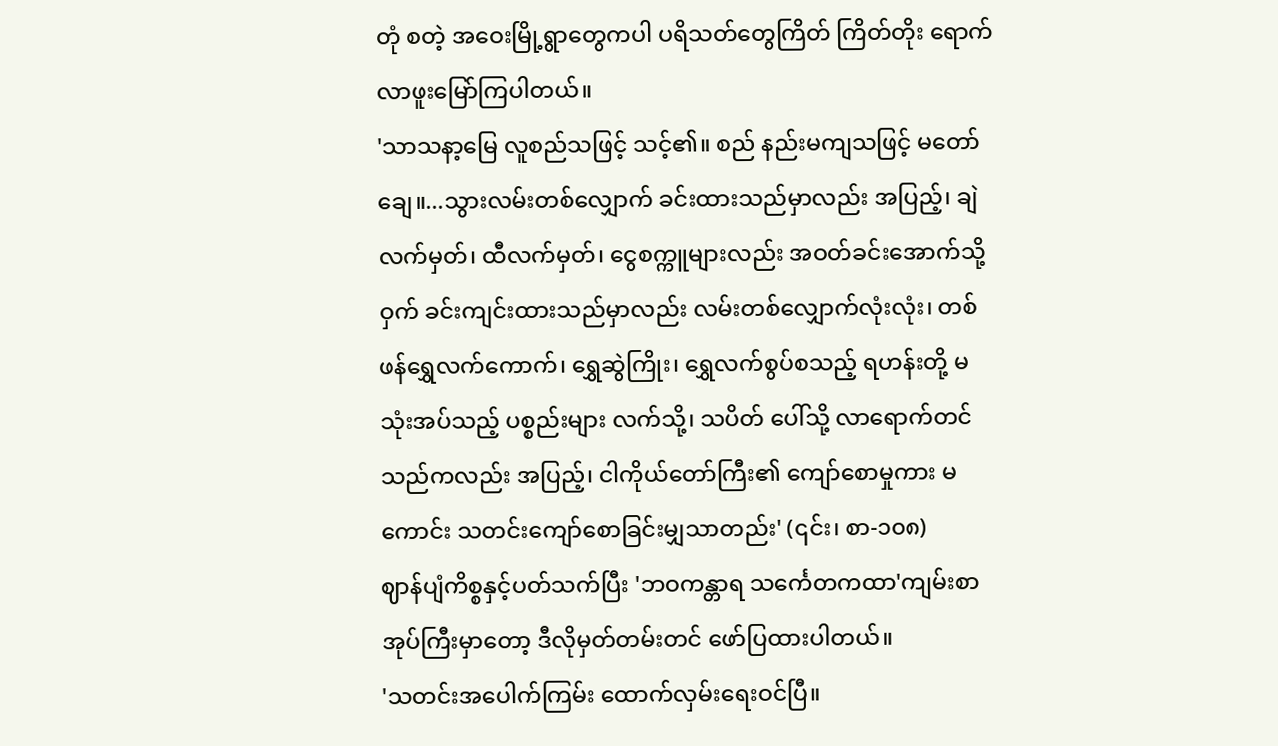တုံ စတဲ့ အဝေးမြို့ရွာတွေကပါ ပရိသတ်တွေကြိတ် ကြိတ်တိုး ရောက်လာဖူးမြော်ကြပါတယ်။
'သာသနာ့မြေ လူစည်သဖြင့် သင့်၏။ စည် နည်းမကျသဖြင့် မတော်ချေ။...သွားလမ်းတစ်လျှောက် ခင်းထားသည်မှာလည်း အပြည့်၊ ချဲလက်မှတ်၊ ထီလက်မှတ်၊ ငွေစက္ကူများလည်း အဝတ်ခင်းအောက်သို့ဝှက် ခင်းကျင်းထားသည်မှာလည်း လမ်းတစ်လျှောက်လုံးလုံး၊ တစ်ဖန်ရွှေလက်ကောက်၊ ရွှေဆွဲကြိုး၊ ရွှေလက်စွပ်စသည့် ရဟန်းတို့ မသုံးအပ်သည့် ပစ္စည်းများ လက်သို့၊ သပိတ် ပေါ်သို့ လာရောက်တင်သည်ကလည်း အပြည့်၊ ငါကိုယ်တော်ကြီး၏ ကျော်စောမှုကား မကောင်း သတင်းကျော်စောခြင်းမျှသာတည်း' (၎င်း၊ စာ-၁၀၈)
ဈာန်ပျံကိစ္စနှင့်ပတ်သက်ပြီး 'ဘဝကန္တာရ သင်္ကေတကထာ'ကျမ်းစာအုပ်ကြီးမှာတော့ ဒီလိုမှတ်တမ်းတင် ဖော်ပြထားပါတယ်။
'သတင်းအပေါက်ကြမ်း ထောက်လှမ်းရေးဝင်ပြီ။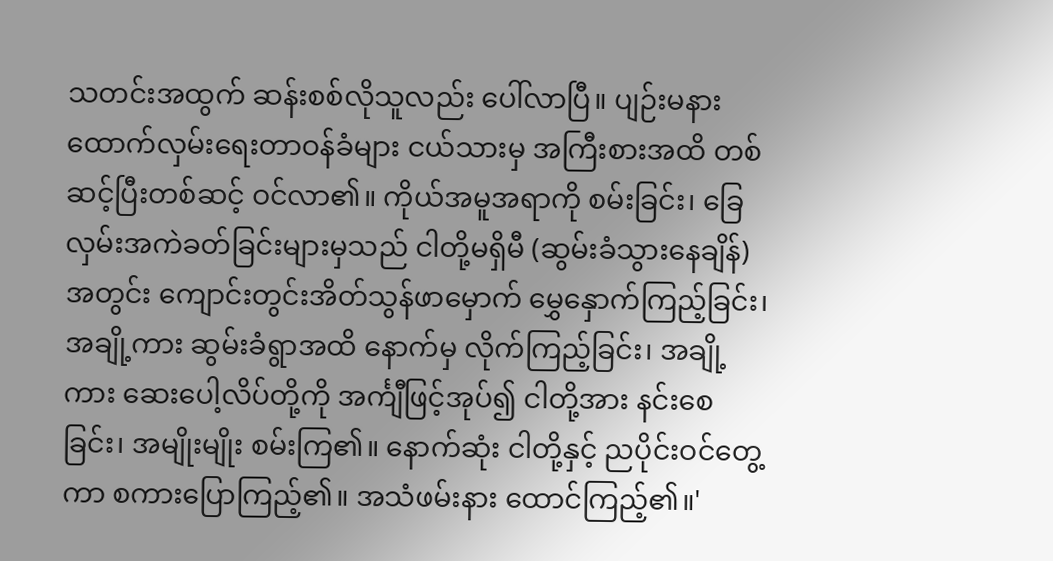သတင်းအထွက် ဆန်းစစ်လိုသူလည်း ပေါ်လာပြီ။ ပျဉ်းမနား ထောက်လှမ်းရေးတာဝန်ခံများ ငယ်သားမှ အကြီးစားအထိ တစ်ဆင့်ပြီးတစ်ဆင့် ဝင်လာ၏။ ကိုယ်အမူအရာကို စမ်းခြင်း၊ ခြေလှမ်းအကဲခတ်ခြင်းများမှသည် ငါတို့မရှိမီ (ဆွမ်းခံသွားနေချိန်)အတွင်း ကျောင်းတွင်းအိတ်သွန်ဖာမှောက် မွှေနှောက်ကြည့်ခြင်း၊ အချို့ကား ဆွမ်းခံရွာအထိ နောက်မှ လိုက်ကြည့်ခြင်း၊ အချို့ကား ဆေးပေါ့လိပ်တို့ကို အင်္ကျီဖြင့်အုပ်၍ ငါတို့အား နင်းစေခြင်း၊ အမျိုးမျိုး စမ်းကြ၏။ နောက်ဆုံး ငါတို့နှင့် ညပိုင်းဝင်တွေ့ကာ စကားပြောကြည့်၏။ အသံဖမ်းနား ထောင်ကြည့်၏။'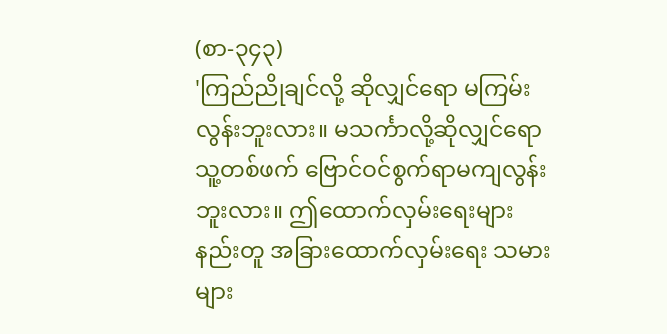(စာ-၃၄၃)
'ကြည်ညိုချင်လို့ ဆိုလျှင်ရော မကြမ်းလွန်းဘူးလား။ မသင်္ကာလို့ဆိုလျှင်ရော သူ့တစ်ဖက် ဗြောင်ဝင်စွက်ရာမကျလွန်းဘူးလား။ ဤထောက်လှမ်းရေးများနည်းတူ အခြားထောက်လှမ်းရေး သမားများ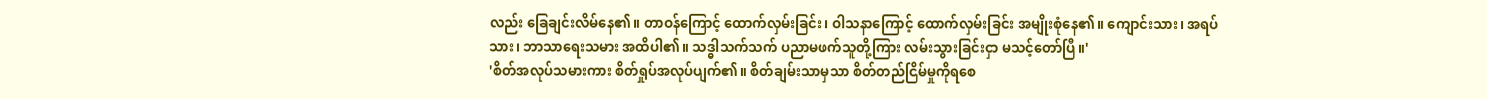လည်း ခြေချင်းလိမ်နေ၏။ တာဝန်ကြောင့် ထောက်လှမ်းခြင်း၊ ဝါသနာကြောင့် ထောက်လှမ်းခြင်း အမျိုးစုံနေ၏။ ကျောင်းသား၊ အရပ်သား၊ ဘာသာရေးသမား အထိပါ၏။ သဒ္ဓါသက်သက် ပညာမဖက်သူတို့ကြား လမ်းသွားခြင်းငှာ မသင့်တော်ပြီ။'
'စိတ်အလုပ်သမားကား စိတ်ရှုပ်အလုပ်ပျက်၏။ စိတ်ချမ်းသာမှသာ စိတ်တည်ငြိမ်မှုကိုရစေ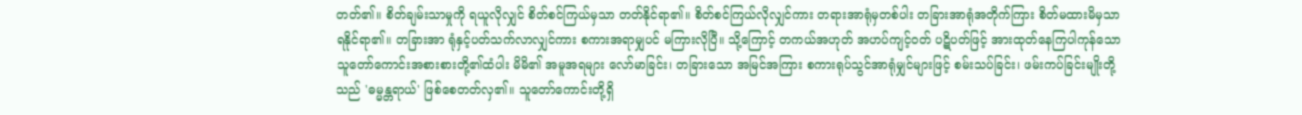တတ်၏။ စိတ်ချမ်းသာမှုကို ရယူလိုလျှင် စိတ်စင်ကြယ်မှသာ တတ်နိုင်ရာ၏။ စိတ်စင်ကြယ်လိုလျှင်ကား တရားအာရုံမှတစ်ပါး တခြားအာရုံအတိုက်ကြား စိတ်မထားမိမှသာ ရနိုင်ရာ၏။ တခြားအာ ရုံနှင့်ပတ်သက်လာလျှင်ကား စကားအရာမျှပင် မကြားလိုပြီ။ သို့ကြောင့် တကယ်အဟုတ် အဟပ်ကျင့်ဝတ် ပဋိပတ်ဖြင့် အားထုတ်နေကြပါကုန်သော သူတော်ကောင်းအစားစားတို့၏ထံပါး မိမိ၏ အမူအရများ လော်မာခြင်း၊ တခြားသော အမြင်အကြား စကားရုပ်သွင်အာရုံမျှင်များဖြင့် စမ်းသပ်ခြင်း၊ ဖမ်းကပ်ခြင်းမျိုးတို့သည် 'ဓမ္မန္တရာယ်' ဖြစ်စေတတ်လှ၏။ သူတော်ကောင်းတို့ရှိ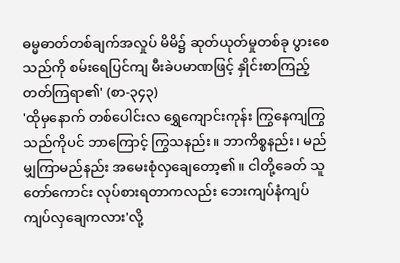ဓမ္မဓာတ်တစ်ချက်အလှုပ် မိမိ၌ ဆုတ်ယုတ်မှုတစ်ခု ပွားစေသည်ကို စမ်းရေပြင်ကျ မီးခဲပမာဏဖြင့် နှိုင်းစာကြည့်တတ်ကြရာ၏' (စာ-၃၄၃)
'ထိုမှနောက် တစ်ပေါင်းလ ရွှေကျောင်းကုန်း ကြွနေကျကြွသည်ကိုပင် ဘာကြောင့် ကြွသနည်း။ ဘာကိစ္စနည်း၊ မည်မျှကြာမည်နည်း အမေးစုံလှချေတော့၏။ ငါတို့ခေတ် သူတော်ကောင်း လုပ်စားရတာကလည်း ဘေးကျပ်နံကျပ် ကျပ်လှချေကလား'လို့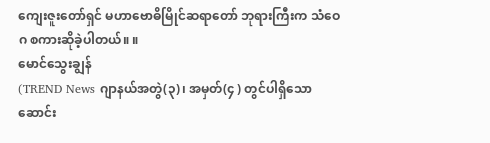ကျေးဇူးတော်ရှင် မဟာဗောဓိမြိုင်ဆရာတော် ဘုရားကြီးက သံဝေဂ စကားဆိုခဲ့ပါတယ်။ ။
မောင်သွေးချွန်
(TREND News ဂျာနယ်အတွဲ(၃)၊ အမှတ်(၄ ) တွင်ပါရှိသော ဆောင်း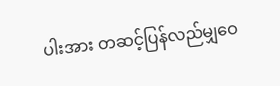ပါးအား တဆင့်ပြန်လည်မျှဝေ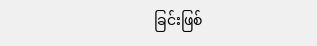ခြင်းဖြစ်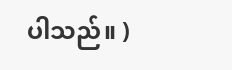ပါသည်။ )